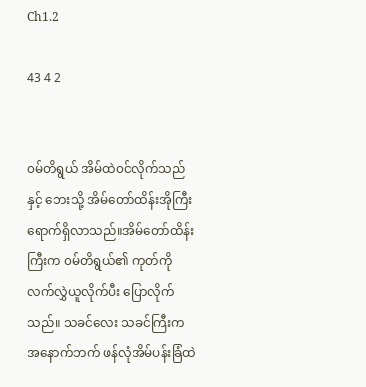Ch1.2

43 4 2


၀မ်တိရွယ် အိမ်ထဲ၀င်လိုက်သည်နှင့် ဘေးသို့ အိမ်တော်ထိန်းအိုကြီး ရောက်ရှိလာသည်။အိမ်တော်ထိန်းကြီးက ၀မ်တိရွယ်၏ ကုတ်ကို လက်လွှဲယူလိုက်ပီး ပြောလိုက်သည်။ သခင်လေး သခင်ကြီးက အနောက်ဘက် ဖန်လုံအိမ်ပန်းခြံထဲ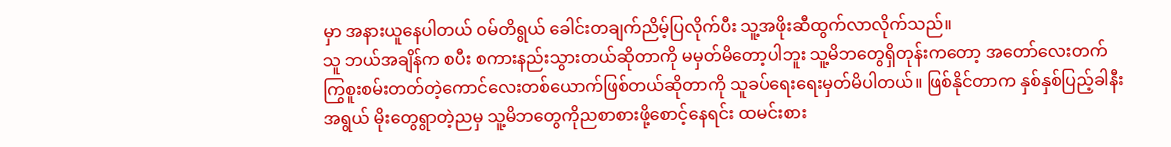မှာ အနားယူနေပါတယ် ၀မ်တိရွယ် ခေါင်းတချက်ညိမ့်ပြလိုက်ပီး သူ့အဖိုးဆီထွက်လာလိုက်သည်။
သူ ဘယ်အချိန်က စပီး စကားနည်းသွားတယ်ဆိုတာကို မမှတ်မိတော့ပါဘူး သူ့မိဘတွေရှိတုန်းကတော့ အတော်လေးတက်ကြွစူးစမ်းတတ်တဲ့ကောင်လေးတစ်ယောက်ဖြစ်တယ်ဆိုတာကို သူခပ်ရေးရေးမှတ်မိပါတယ်။ ဖြစ်နိုင်တာက နှစ်နှစ်ပြည့်ခါနီးအရွယ် မိုးတွေရွာတဲ့ညမှ သူ့မိဘတွေကိုညစာစားဖို့စောင့်နေရင်း ထမင်းစား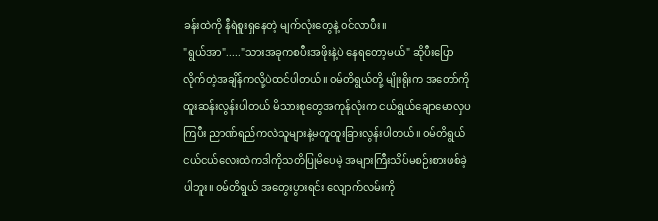ခန်းထဲကို နီရဲစူးရှနေတဲ့ မျက်လုံးတွေနဲ့ ၀င်လာပီး။
"ရွယ်အာ"....."သားအခုကစပီးအဖိုးနဲ့ပဲ နေရတော့မယ်" ဆိုပီးပြောလိုက်တဲ့အချိန်ကလို့ပဲထင်ပါတယ်။ ၀မ်တိရွယ်တို့ မျိုးရိုးက အတော်ကို ထူးဆန်းလွန်းပါတယ် မိသားစုတွေအကုန်လုံးက ငယ်ရွယ်ချောမောလှပကြပီး ညာဏ်ရည်ကလဲသူများနဲ့မတူထူးခြားလွန်းပါတယ်။ ၀မ်တိရွယ် ငယ်ငယ်လေးထဲကဒါကိုသတိပြုမိပေမဲ့ အများကြီးသိပ်မစဉ်းစားဖစ်ခဲ့ပါဘူး။ ၀မ်တိရွယ် အတွေးပွားရင်း လျောက်လမ်းကို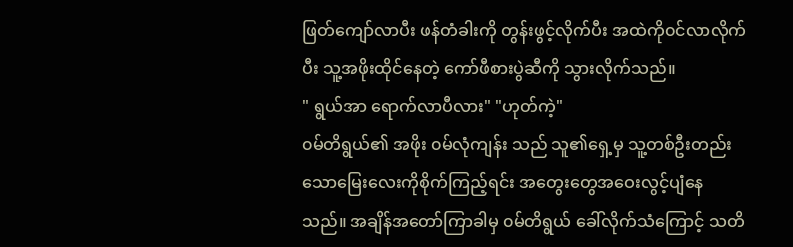ဖြတ်ကျော်လာပီး ဖန်တံခါးကို တွန်းဖွင့်လိုက်ပီး အထဲကို၀င်လာလိုက်ပီး သူ့အဖိုးထိုင်နေတဲ့ ကော်ဖီစားပွဲဆီကို သွားလိုက်သည်။
" ရွယ်အာ ရောက်လာပီလား" "ဟုတ်ကဲ့"
၀မ်တိရွယ်၏ အဖိုး ၀မ်လုံကျန်း သည် သူ၏ရှေ့မှ သူ့‌တစ်ဦးတည်းသောမြေးလေးကိုစိုက်ကြည့်ရင်း အတွေးတွေအဝေးလွင့်ပျံနေသည်။ အချိန်အတော်ကြာခါမှ ၀မ်တိရွယ် ခေါ်လိုက်သံကြောင့် သတိ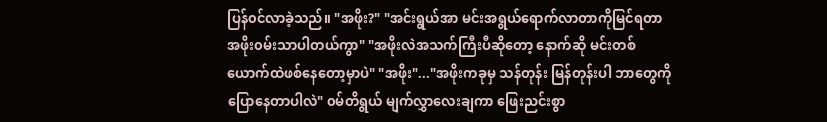ပြန်၀င်လာခဲ့သည်။ "အဖိုး?" "အင်းရွယ်အာ မင်းအရွယ်ရောက်လာတာကိုမြင်ရတာ အဖိုး၀မ်းသာပါတယ်ကွာ" "အဖိုးလဲအသက်ကြီးပီဆိုတော့ နောက်ဆို မင်းတစ်ယောက်ထဲဖစ်နေတော့မှာပဲ" "အဖိုး"..."အဖိုးကခုမှ သန်တုန်း မြန်တုန်းပါ ဘာတွေကိုပြောနေတာပါလဲ" ၀မ်တိရွယ် မျက်လွှာလေးချကာ ဖြေးညင်းစွာ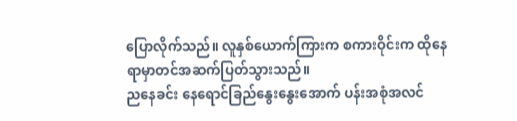ပြောလိုက်သည်။ လူနှစ်ယောက်ကြားက စကားဝိုင်းက ထိုနေရာမှာတင်အဆက်ပြတ်သွားသည်။
ညနေခင်း နေရောင်ခြည်နွေးနွေးအောက် ပန်းအစုံအလင်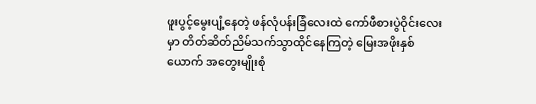ဖူးပွင့်မွေးပျံ့နေတဲ့ ဖန်လုံပန်းခြံလေးထဲ ကော်ဖီစားပွဲဝိုင်းလေးမှာ တိတ်ဆိတ်ညိမ်သက်သွာထိုင်နေကြတဲ့ မြေးအဖိုးနှစ်ယောက် အတွေးမျိုးစုံ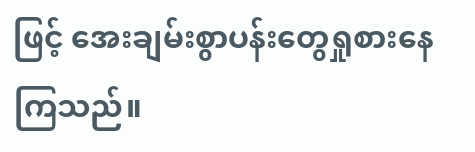ဖြင့် အေးချမ်းစွာပန်းတွေရှုစားနေကြသည်။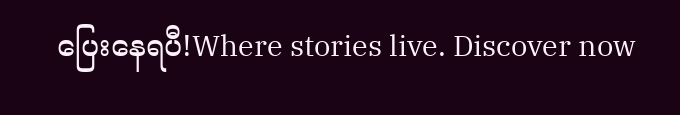ပြေးနေရပီ!Where stories live. Discover now